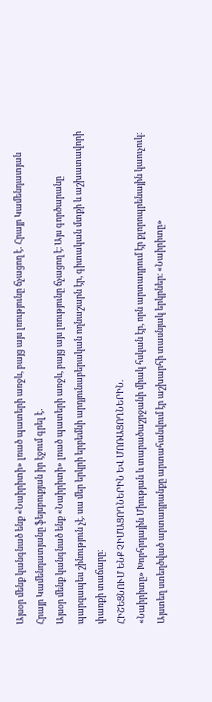Այսօր մենք կանգնած ենք «Նաիրիտի» լռած պատերի առջև, բայց այս լռությունը ճչացող է․ Հրայր Կամենդատյան
Հրայր Կամենդատյանը ֆեյսբուքյան իր էջում գրել է․
Այսօր մենք կանգնած ենք «Նաիրիտի» լռած պատերի առջև, բայց այս լռությունը ճչացող է։ Այս գործարանը պարզապես շինություն չէ. սա մեր երկրի երբեմնի արդյունաբերական ողնաշարն էր, գիտական մտքի և աշխատավորի փառքի տաճարը։
ՀԻՇԵՑՆՈՒՄ ԵՆՔ ՉԻՄԱՑՈՂՆԵՐԻՆ ԵՎ ՄՈՌԱՑՈՂՆԵՐԻՆ.
«Նաիրիտը» Խորհրդային Միության և տարածաշրջանի միակ հսկան էր, որն արտադրում էր քլորոպրենային կաուչուկ։ Այստեղ ստեղծված արտադրանքը արտահանվում էր աշխարհի տասնյակ երկրներ։ «Նաիրիտը»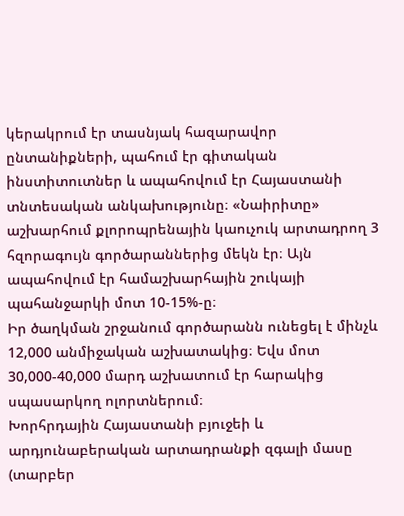կերակրում էր տասնյակ հազարավոր ընտանիքների, պահում էր գիտական ինստիտուտներ և ապահովում էր Հայաստանի տնտեսական անկախությունը։ «Նաիրիտը» աշխարհում քլորոպրենային կաուչուկ արտադրող 3 հզորագույն գործարաններից մեկն էր։ Այն ապահովում էր համաշխարհային շուկայի պահանջարկի մոտ 10-15%-ը։
Իր ծաղկման շրջանում գործարանն ունեցել է մինչև 12,000 անմիջական աշխատակից։ Եվս մոտ 30,000-40,000 մարդ աշխատում էր հարակից սպասարկող ոլորտներում։
Խորհրդային Հայաստանի բյուջեի և արդյունաբերական արտադրանքի զգալի մասը (տարբեր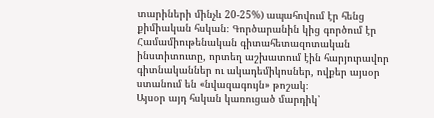տարիների մինչև 20-25%) ապահովում էր հենց քիմիական հսկան։ Գործարանին կից գործում էր Համամիութենական գիտահետազոտական ինստիտուտը, որտեղ աշխատում էին հարյուրավոր գիտնականներ ու ակադեմիկոսներ, ովքեր այսօր ստանում են «նվազագույն» թոշակ։
Այսօր այդ հսկան կառուցած մարդիկ՝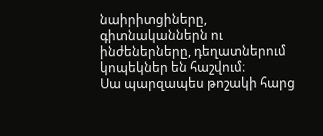նաիրիտցիները, գիտնականներն ու ինժեներները, դեղատներում կոպեկներ են հաշվում։
Սա պարզապես թոշակի հարց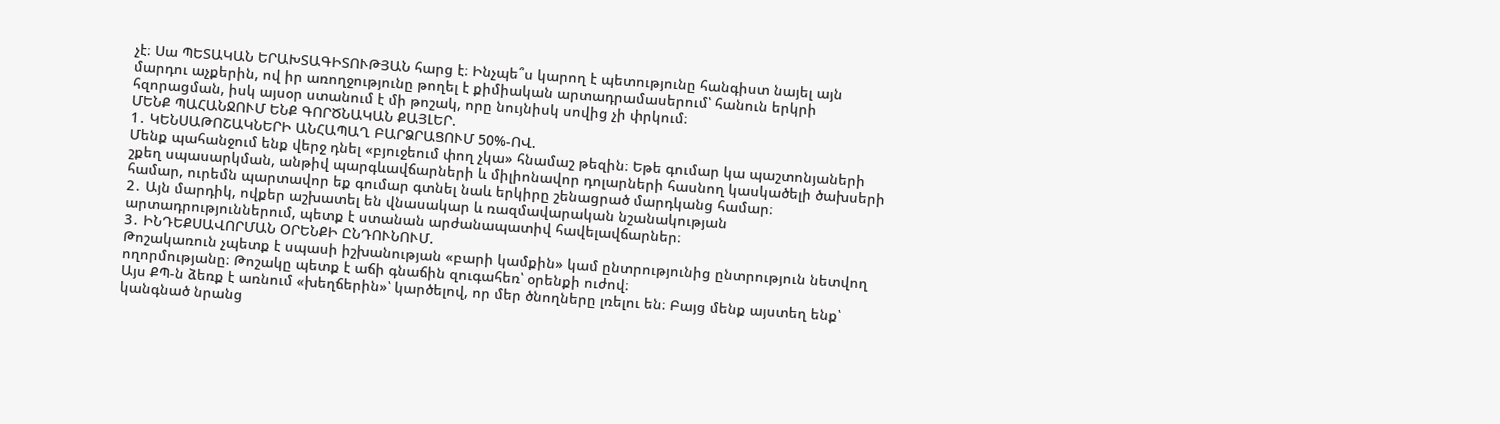չէ։ Սա ՊԵՏԱԿԱՆ ԵՐԱԽՏԱԳԻՏՈՒԹՅԱՆ հարց է։ Ինչպե՞ս կարող է պետությունը հանգիստ նայել այն մարդու աչքերին, ով իր առողջությունը թողել է քիմիական արտադրամասերում՝ հանուն երկրի հզորացման, իսկ այսօր ստանում է մի թոշակ, որը նույնիսկ սովից չի փրկում։
ՄԵՆՔ ՊԱՀԱՆՋՈՒՄ ԵՆՔ ԳՈՐԾՆԱԿԱՆ ՔԱՅԼԵՐ.
1․ ԿԵՆՍԱԹՈՇԱԿՆԵՐԻ ԱՆՀԱՊԱՂ ԲԱՐՁՐԱՑՈՒՄ 50%-ՈՎ.
Մենք պահանջում ենք վերջ դնել «բյուջեում փող չկա» հնամաշ թեզին։ Եթե գումար կա պաշտոնյաների շքեղ սպասարկման, անթիվ պարգևավճարների և միլիոնավոր դոլարների հասնող կասկածելի ծախսերի համար, ուրեմն պարտավոր եք գումար գտնել նաև երկիրը շենացրած մարդկանց համար։
2․ Այն մարդիկ, ովքեր աշխատել են վնասակար և ռազմավարական նշանակության արտադրություններում, պետք է ստանան արժանապատիվ հավելավճարներ։
3․ ԻՆԴԵՔՍԱՎՈՐՄԱՆ ՕՐԵՆՔԻ ԸՆԴՈՒՆՈՒՄ.
Թոշակառուն չպետք է սպասի իշխանության «բարի կամքին» կամ ընտրությունից ընտրություն նետվող ողորմությանը։ Թոշակը պետք է աճի գնաճին զուգահեռ՝ օրենքի ուժով։
Այս ՔՊ-ն ձեռք է առնում «խեղճերին»՝ կարծելով, որ մեր ծնողները լռելու են։ Բայց մենք այստեղ ենք՝ կանգնած նրանց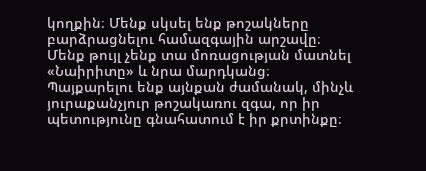կողքին։ Մենք սկսել ենք թոշակները բարձրացնելու համազգային արշավը։
Մենք թույլ չենք տա մոռացության մատնել «Նաիրիտը» և նրա մարդկանց։ Պայքարելու ենք այնքան ժամանակ, մինչև յուրաքանչյուր թոշակառու զգա, որ իր պետությունը գնահատում է իր քրտինքը։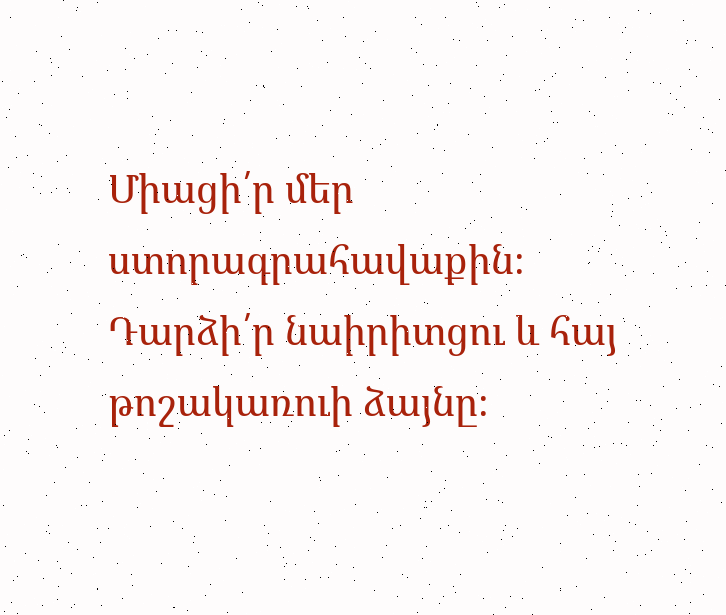Միացի՛ր մեր ստորագրահավաքին։ Դարձի՛ր նաիրիտցու և հայ թոշակառուի ձայնը։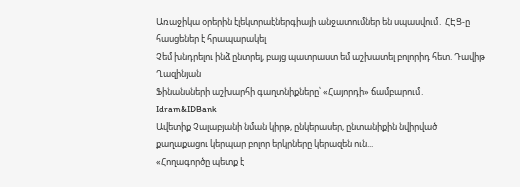Առաջիկա օրերին էլեկտրաէներգիայի անջատումներ են սպասվում․ ՀԷՑ-ը հասցեներ է հրապարակել
Չեմ խնդրելու ինձ ընտրել, բայց պատրաստ եմ աշխատել բոլորիդ հետ. Դավիթ Ղազինյան
Ֆինանսների աշխարհի գաղտնիքները՝ «Հայորդի» ճամբարում․ Idram&IDBank
Ավետիք Չալաբյանի նման կիրթ, ընկերասեր, ընտանիքին նվիրված քաղաքացու կերպար բոլոր երկրները կերազեն ուն...
«Հողագործը պետք է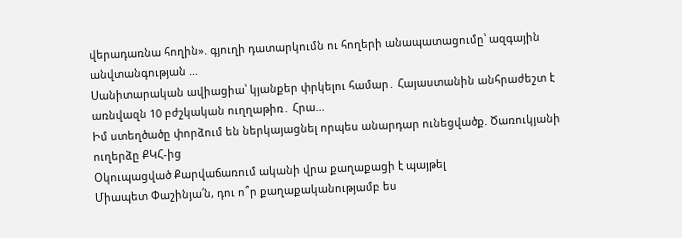վերադառնա հողին». գյուղի դատարկումն ու հողերի անապատացումը՝ ազգային անվտանգության ...
Սանիտարական ավիացիա՝ կյանքեր փրկելու համար․ Հայաստանին անհրաժեշտ է առնվազն 10 բժշկական ուղղաթիռ․ Հրա...
Իմ ստեղծածը փորձում են ներկայացնել որպես անարդար ունեցվածք. Ծառուկյանի ուղերձը ՔԿՀ-ից
Օկուպացված Քարվաճառում ականի վրա քաղաքացի է պայթել
Միապետ Փաշինյա՛ն, դու ո՞ր քաղաքականությամբ ես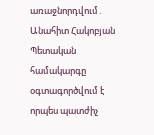առաջնորդվում․ Անահիտ Հակոբյան
Պետական համակարգը օգտագործվում է որպես պատժիչ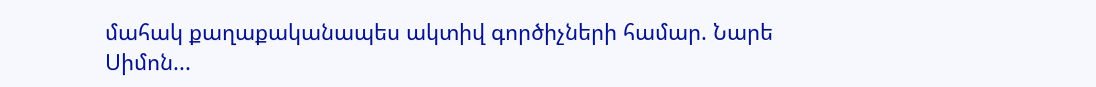մահակ քաղաքականապես ակտիվ գործիչների համար. Նարե Սիմոն...